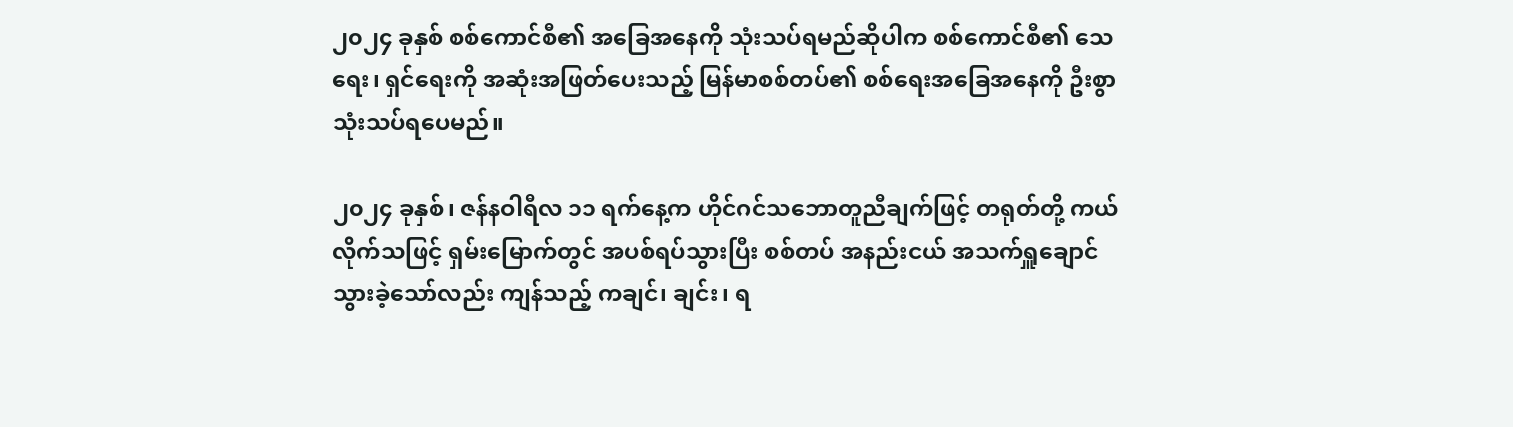၂၀၂၄ ခုနှစ် စစ်ကောင်စီ၏ အခြေအနေကို သုံးသပ်ရမည်ဆိုပါက စစ်ကောင်စီ၏ သေရေး၊ ရှင်ရေးကို အဆုံးအဖြတ်ပေးသည့် မြန်မာစစ်တပ်၏ စစ်ရေးအခြေအနေကို ဦးစွာ သုံးသပ်ရပေမည်။

၂၀၂၄ ခုနှစ်၊ ဇန်နဝါရီလ ၁၁ ရက်နေ့က ဟိုင်ဂင်သဘောတူညီချက်ဖြင့် တရုတ်တို့ ကယ်လိုက်သဖြင့် ရှမ်းမြောက်တွင် အပစ်ရပ်သွားပြီး စစ်တပ် အနည်းငယ် အသက်ရှူချောင်သွားခဲ့သော်လည်း ကျန်သည့် ကချင်၊ ချင်း၊ ရ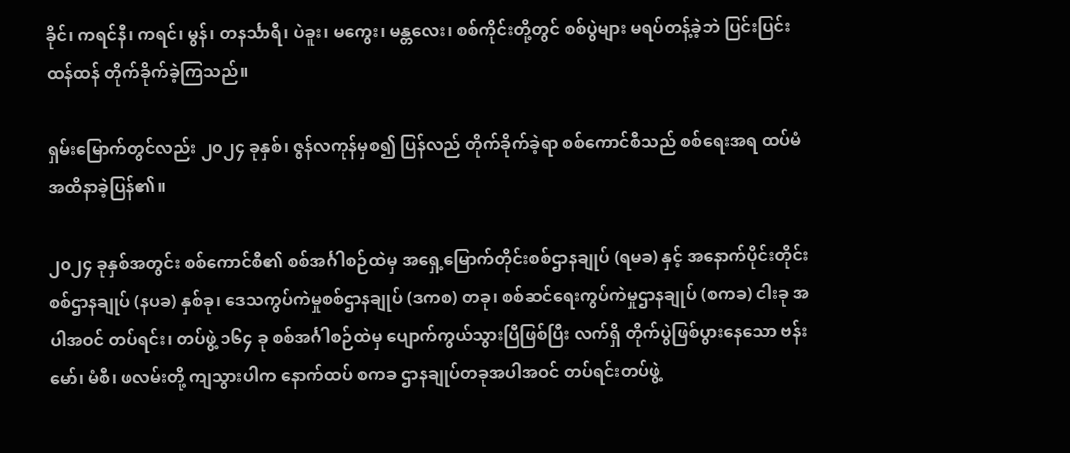ခိုင်၊ ကရင်နီ၊ ကရင်၊ မွန်၊ တနင်္သာရီ၊ ပဲခူး၊ မကွေး၊ မန္တလေး၊ စစ်ကိုင်းတို့တွင် စစ်ပွဲများ မရပ်တန့်ခဲ့ဘဲ ပြင်းပြင်းထန်ထန် တိုက်ခိုက်ခဲ့ကြသည်။

ရှမ်းမြောက်တွင်လည်း ၂၀၂၄ ခုနှစ်၊ ဇွန်လကုန်မှစ၍ ပြန်လည် တိုက်ခိုက်ခဲ့ရာ စစ်ကောင်စီသည် စစ်ရေးအရ ထပ်မံ အထိနာခဲ့ပြန်၏။

၂၀၂၄ ခုနှစ်အတွင်း စစ်ကောင်စီ၏ စစ်အင်္ဂါစဉ်ထဲမှ အရှေ့မြောက်တိုင်းစစ်ဌာနချုပ် (ရမခ) နှင့် အနောက်ပိုင်းတိုင်းစစ်ဌာနချုပ် (နပခ) နှစ်ခု၊ ဒေသကွပ်ကဲမှုစစ်ဌာနချုပ် (ဒကစ) တခု၊ စစ်ဆင်ရေးကွပ်ကဲမှုဌာနချုပ် (စကခ) ငါးခု အပါအဝင် တပ်ရင်း၊ တပ်ဖွဲ့ ၁၆၄ ခု စစ်အင်္ဂါစဉ်ထဲမှ ပျောက်ကွယ်သွားပြီဖြစ်ပြီး လက်ရှိ တိုက်ပွဲဖြစ်ပွားနေသော ဗန်းမော်၊ မံစီ၊ ဖလမ်းတို့ ကျသွားပါက နောက်ထပ် စကခ ဌာနချုပ်တခုအပါအဝင် တပ်ရင်းတပ်ဖွဲ့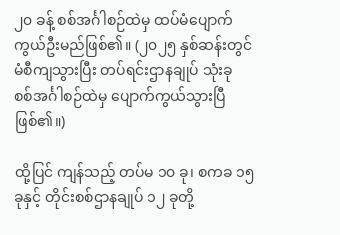၂၀ ခန့် စစ်အင်္ဂါစဉ်ထဲမှ ထပ်မံပျောက်ကွယ်ဦးမည်ဖြစ်၏။ (၂၀၂၅ နှစ်ဆန်းတွင် မံစီကျသွားပြီး တပ်ရင်းဌာနချုပ် သုံးခု စစ်အင်္ဂါစဉ်ထဲမှ ပျောက်ကွယ်သွားပြီ ဖြစ်၏။)

ထို့ပြင် ကျန်သည့် တပ်မ ၁၀ ခု၊ စကခ ၁၅ ခုနှင့် တိုင်းစစ်ဌာနချုပ် ၁၂ ခုတို့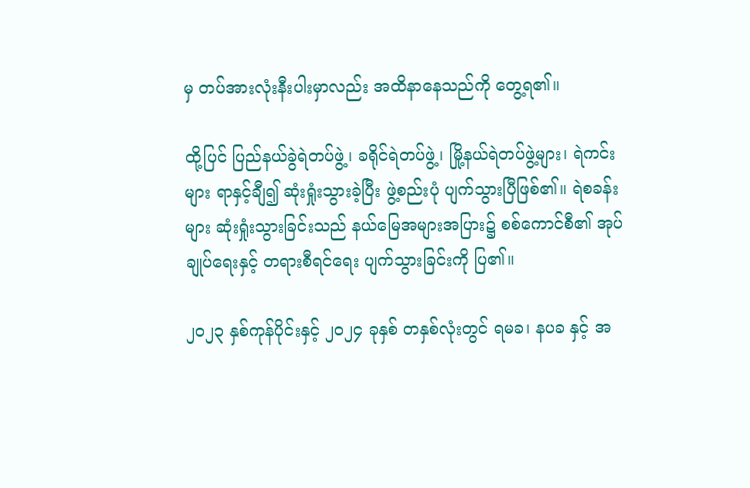မှ တပ်အားလုံးနီးပါးမှာလည်း အထိနာနေသည်ကို တွေ့ရ၏။

ထို့ပြင် ပြည်နယ်ခွဲရဲတပ်ဖွဲ့၊ ခရိုင်ရဲတပ်ဖွဲ့၊ မြို့နယ်ရဲတပ်ဖွဲ့များ၊ ရဲကင်းများ ရာနှင့်ချီ၍ ဆုံးရှုံးသွားခဲ့ပြီး ဖွဲ့စည်းပုံ ပျက်သွားပြီဖြစ်၏။ ရဲစခန်းများ ဆုံးရှုံးသွားခြင်းသည် နယ်မြေအများအပြား၌ စစ်ကောင်စီ၏ အုပ်ချုပ်ရေးနှင့် တရားစီရင်ရေး ပျက်သွားခြင်းကို ပြ၏။

၂၀၂၃ နှစ်ကုန်ပိုင်းနှင့် ၂၀၂၄ ခုနှစ် တနှစ်လုံးတွင် ရမခ၊ နပခ နှင့် အ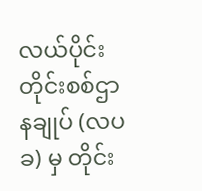လယ်ပိုင်းတိုင်းစစ်ဌာနချုပ် (လပခ) မှ တိုင်း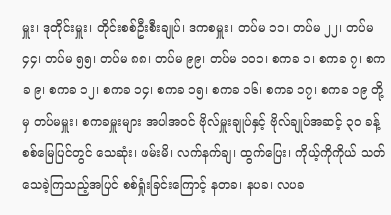မှူး၊ ဒုတိုင်းမှူး၊ တိုင်းစစ်ဦးစီးချုပ်၊ ဒကစမှူး၊ တပ်မ ၁၁၊ တပ်မ ၂၂၊ တပ်မ ၄၄၊ တပ်မ ၅၅၊ တပ်မ ၈၈၊ တပ်မ ၉၉၊ တပ်မ ၁၀၁၊ စကခ ၁၊ စကခ ၇၊ စကခ ၉၊ စကခ ၁၂၊ စကခ ၁၄၊ စကခ ၁၅၊ စကခ ၁၆၊ စကခ ၁၇၊ စကခ ၁၉ တို့မှ တပ်မမှူး၊ စကခမှူးများ အပါအဝင် ဗိုလ်မှူးချုပ်နှင့် ဗိုလ်ချုပ်အဆင့် ၃၀ ခန့် စစ်မြေပြင်တွင် သေဆုံး၊ ဖမ်းမိ၊ လက်နက်ချ၊ ထွက်ပြေး၊ ကိုယ့်ကိုကိုယ် သတ်သေခဲ့ကြသည့်အပြင် စစ်ရှုံးခြင်းကြောင့် နတခ၊ နပခ၊ လပခ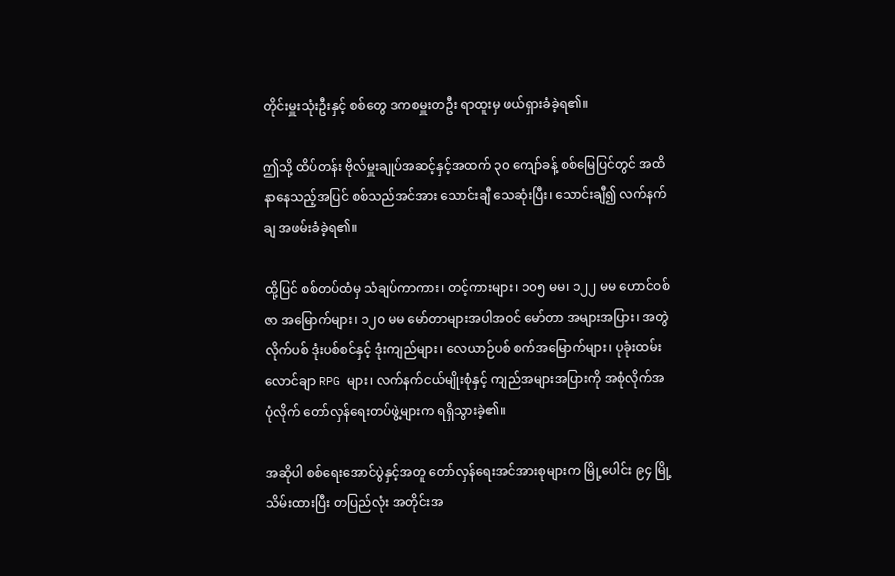တိုင်းမှူးသုံးဦးနှင့် စစ်တွေ ဒကစမှူးတဦး ရာထူးမှ ဖယ်ရှားခံခဲ့ရ၏။

ဤသို့ ထိပ်တန်း ‌ဗိုလ်မှူးချုပ်အဆင့်နှင့်အထက် ၃၀ ကျော်ခန့် စစ်မြေပြင်တွင် အထိနာနေသည့်အပြင် စစ်သည်အင်အား သောင်းချီ သေဆုံးပြီး၊ သောင်းချီ၍ လက်နက်ချ အဖမ်းခံခဲ့ရ၏။

ထို့ပြင် စစ်တပ်ထံမှ သံချပ်ကာကား၊ တင့်ကားများ၊ ၁၀၅ မမ၊ ၁၂၂ မမ ဟောင်ဝစ်ဇာ အမြောက်များ၊ ၁၂၀ မမ မော်တာများအပါအဝင် မော်တာ အများအပြား၊ အတွဲလိုက်ပစ် ဒုံးပစ်စင်နှင့် ဒုံးကျည်များ၊ လေယာဉ်ပစ် စက်အမြောက်များ၊ ပုခုံးထမ်းလောင်ချာ RPG များ၊ လက်နက်ငယ်မျိုးစုံနှင့် ကျည်အများအပြားကို အစုံလိုက်အပုံလိုက် တော်လှန်ရေးတပ်ဖွဲ့များက ရရှိသွားခဲ့၏။

အဆိုပါ စစ်ရေးအောင်ပွဲနှင့်အတူ တော်လှန်ရေးအင်အားစုများက မြို့ပေါင်း ၉၄ မြို့ သိမ်းထားပြီး တပြည်လုံး အတိုင်းအ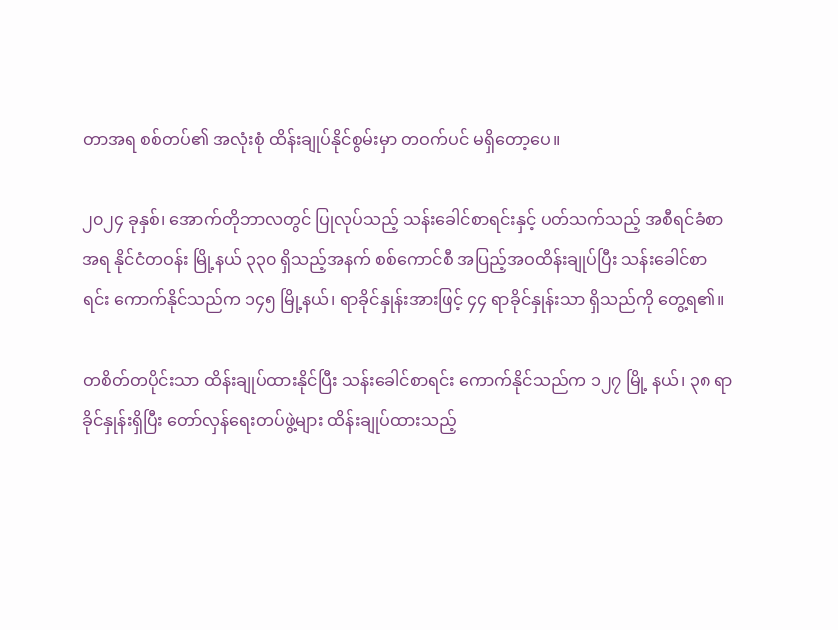တာအရ စစ်တပ်၏ အလုံးစုံ ထိန်းချုပ်နိုင်စွမ်းမှာ တဝက်ပင် မရှိတော့ပေ။

၂၀၂၄ ခုနှစ်၊ အောက်တိုဘာလတွင် ပြုလုပ်သည့် သန်းခေါင်စာရင်းနှင့် ပတ်သက်သည့် အစီရင်ခံစာအရ နိုင်ငံတဝန်း မြို့နယ် ၃၃၀ ရှိသည့်အနက် စစ်ကောင်စီ အပြည့်အဝထိန်းချုပ်ပြီး သန်းခေါင်စာရင်း ကောက်နိုင်သည်က ၁၄၅ မြို့နယ်၊ ရာခိုင်နှုန်းအားဖြင့် ၄၄ ရာခိုင်နှုန်းသာ ရှိသည်ကို‌ တွေ့ရ၏။

တစိတ်တပိုင်းသာ ထိန်းချုပ်ထားနိုင်ပြီး သန်းခေါင်စာရင်း ကောက်နိုင်သည်က ၁၂၇ မြို့ နယ်၊ ၃၈ ရာခိုင်နှုန်းရှိပြီး တော်လှန်ရေးတပ်ဖွဲ့များ ထိန်းချုပ်ထားသည့်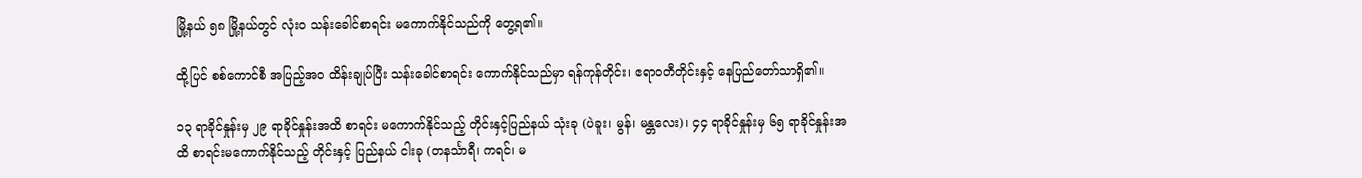မြို့နယ် ၅၈ မြို့နယ်တွင် လုံးဝ သန်းခေါင်စာရင်း မကောက်နိုင်သည်ကို တွေ့ရ၏။

ထို့ပြင် စစ်ကောင်စီ အပြည့်အဝ ထိန်းချုပ်ပြီး သန်းခေါင်စာရင်း ကောက်နိုင်သည်မှာ ရန်ကုန်တိုင်း၊ ဧရာဝတီတိုင်းနှင့် နေပြည်တော်သာရှိ၏။

၁၃ ရာခိုင်နှုန်းမှ ၂၉ ရာခိုင်နှုန်းအထိ စာရင်း မကောက်နိုင်သည့် တိုင်းနှင့်ပြည်နယ် သုံးခု (ပဲခူး၊ မွန်၊ မန္တလေး)၊ ၄၄ ရာခိုင်နှုန်းမှ ၆၅ ရာခိုင်နှုန်းအထိ စာရင်းမကောက်နိုင်သည့် တိုင်းနှင့် ပြည်နယ် ငါးခု (တနင်္သာရီ၊ ကရင်၊ မ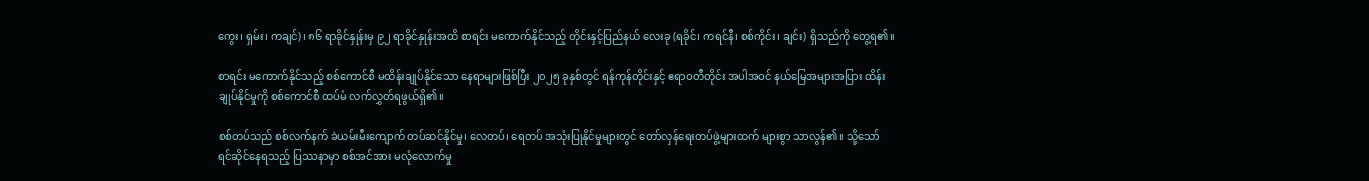ကွေး၊ ရှမ်း၊ ကချင်)၊ ၈၆ ရာခိုင်နှုန်းမှ ၉၂ ရာခိုင်နှုန်းအထိ စာရင်း မကောက်နိုင်သည့် တိုင်းနှင့်ပြည်နယ် လေးခု (ရခိုင်၊ ကရင်နီ၊ စစ်ကိုင်း၊ ချင်း) ရှိသည်ကို တွေ့ရ၏။

စာရင်း မကောက်နိုင်သည့် စစ်ကောင်စီ မထိန်းချုပ်နိုင်သော နေရာများဖြစ်ပြီး ၂၀၂၅ ခုနှစ်တွင် ရန်ကုန်တိုင်းနှင့် ဧရာဝတီတိုင်း အပါအဝင် နယ်မြေအများအပြား ထိန်းချုပ်နိုင်မှုကို စစ်ကောင်စီ ထပ်မံ လက်လွှတ်ရဖွယ်ရှိ၏။

စစ်တပ်သည် စစ်လက်နက် ခဲယမ်းမီးကျောက် တပ်ဆင်နိုင်မှု၊ လေတပ်၊ ရေတပ် အသုံးပြုနိုင်မှုများတွင် တော်လှန်ရေးတပ်ဖွဲ့များထက် များစွာ သာလွန်၏။ သို့သော် ရင်ဆိုင်နေရသည့် ပြဿနာမှာ စစ်အင်အား မလုံလောက်မှု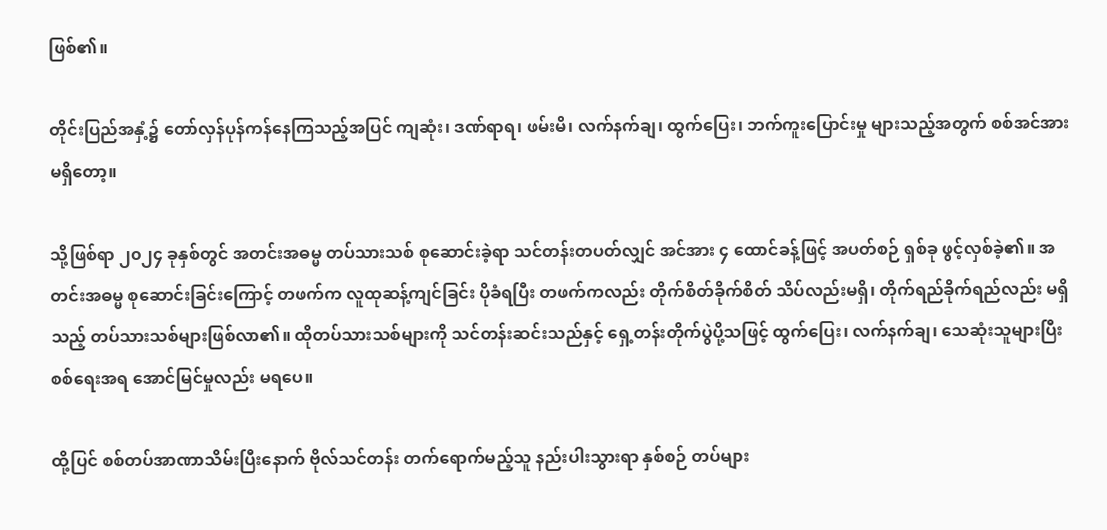ဖြစ်၏။

တိုင်းပြည်အနှံ့၌ တော်လှန်ပုန်ကန်နေကြသည့်အပြင် ကျဆုံး၊ ဒဏ်ရာရ၊ ဖမ်းမိ၊ လက်နက်ချ၊ ထွက်ပြေး၊ ဘက်ကူးပြောင်းမှု များသည့်အတွက် စစ်အင်အား မရှိတော့။

သို့ဖြစ်ရာ ၂၀၂၄ ခုနှစ်တွင် အတင်းအဓမ္မ တပ်သားသစ် စုဆောင်းခဲ့ရာ သင်တန်းတပတ်လျှင် အင်အား ၄ ထောင်ခန့်ဖြင့် အပတ်စဉ် ရှစ်ခု ဖွင့်လှစ်ခဲ့၏။ အတင်းအဓမ္မ စုဆောင်းခြင်းကြောင့် တဖက်က လူထုဆန့်ကျင်ခြင်း ပိုခံရပြီး တဖက်ကလည်း တိုက်စိတ်ခိုက်စိတ် သိပ်လည်းမရှိ၊ တိုက်ရည်ခိုက်ရည်လည်း မရှိသည့် တပ်သားသစ်များဖြစ်လာ၏။ ထိုတပ်သားသစ်များကို သင်တန်းဆင်းသည်နှင့် ရှေ့တန်းတိုက်ပွဲပို့သဖြင့် ထွက်ပြေး၊ လက်နက်ချ၊ သေဆုံးသူများပြီး စစ်ရေးအရ အောင်မြင်မှုလည်း မရပေ။

ထို့ပြင် စစ်တပ်အာဏာသိမ်းပြီးနောက် ဗိုလ်သင်တန်း တက်ရောက်မည့်သူ နည်းပါးသွားရာ နှစ်စဉ် တပ်များ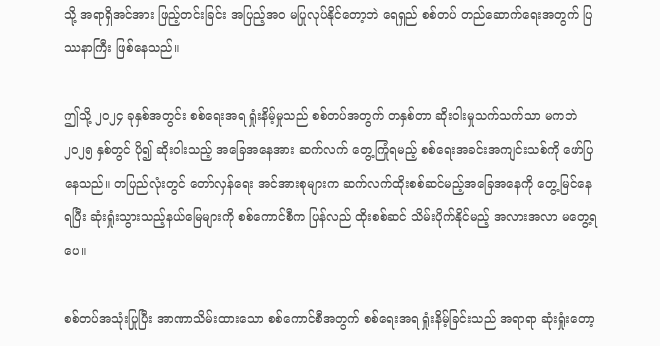သို့ အရာရှိအင်အား ဖြည့်တင်းခြင်း အပြည့်အဝ မပြုလုပ်နိုင်တော့ဘဲ ရေရှည် စစ်တပ် တည်ဆောက်ရေးအတွက် ပြဿနာကြီး ဖြစ်နေသည်။

ဤသို့ ၂၀၂၄ ခုနှစ်အတွင်း စစ်ရေးအရ ရှုံးနိမ့်မှုသည် စစ်တပ်အတွက် တနှစ်တာ ဆိုးဝါးမှုသက်သက်သာ မကဘဲ ၂၀၂၅ နှစ်တွင် ပို၍ ဆိုးဝါးသည့် အခြေအနေအား ဆက်လက် တွေ့ကြုံရမည့် စစ်ရေးအခင်းအကျင်းသစ်ကို ဖော်ပြနေသည်။ တပြည်လုံးတွင် တော်လှန်ရေး အင်အားစုများက ဆက်လက်ထိုးစစ်ဆင်မည့်အခြေအနေကို တွေ့မြင်နေရပြီး ဆုံးရှုံးသွားသည့်နယ်မြေများကို စစ်ကောင်စီက ပြန်လည် ထိုးစစ်ဆင် သိမ်းပိုက်နိုင်မည့် အလားအလာ မတွေ့ရပေ။

စစ်တပ်အသုံးပြုပြီး အာဏာသိမ်းထားသော စစ်ကောင်စီအတွက် စစ်ရေးအရ ရှုံးနိမ့်ခြင်းသည် အရာရာ ဆုံးရှုံးတော့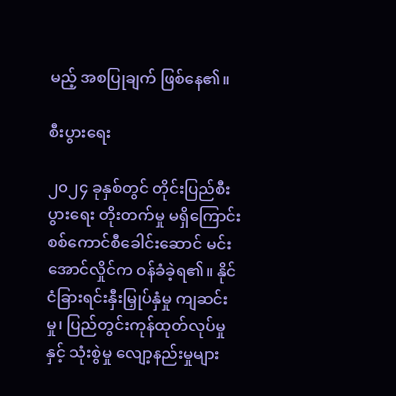မည့် အစပြုချက် ဖြစ်နေ၏။

စီးပွားရေး

၂၀၂၄ ခုနှစ်တွင် တိုင်းပြည်စီးပွားရေး တိုးတက်မှု မရှိကြောင်း စစ်ကောင်စီခေါင်းဆောင် မင်းအောင်လှိုင်က ဝန်ခံခဲ့ရ၏။ နိုင်ငံခြားရင်းနှီးမြှုပ်နှံမှု ကျဆင်းမှု၊ ပြည်တွင်းကုန်ထုတ်လုပ်မှုနှင့် သုံးစွဲမှု လျော့နည်းမှုများ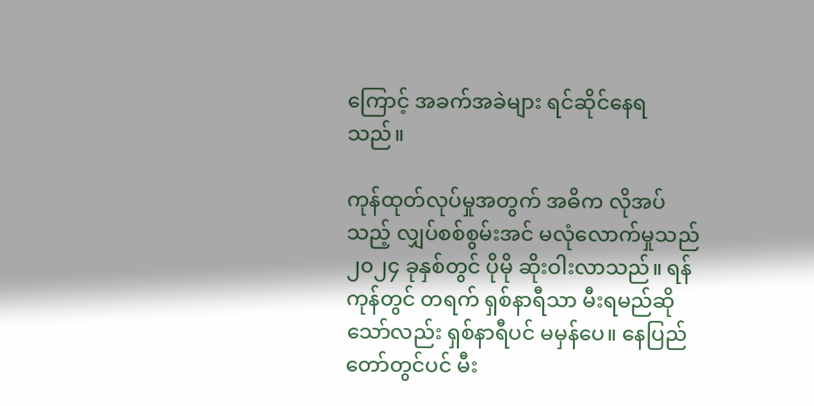ကြောင့် အခက်အခဲများ ရင်ဆိုင်နေရသည်။

ကုန်ထုတ်လုပ်မှုအတွက် အဓိက လိုအပ်သည့် လျှပ်စစ်စွမ်းအင် မလုံလောက်မှုသည် ၂၀၂၄ ခုနှစ်တွင် ပိုမို ဆိုးဝါးလာသည်။ ရန်ကုန်တွင် တရက် ရှစ်နာရီသာ မီးရမည်ဆိုသော်လည်း ရှစ်နာရီပင် မမှန်ပေ။ နေပြည်တော်တွင်ပင် မီး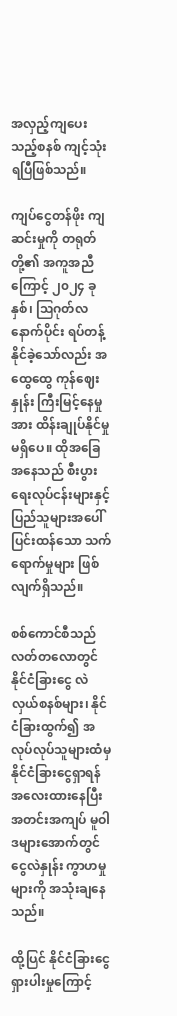အလှည့်ကျပေးသည့်စနစ် ကျင့်သုံးရပြီဖြစ်သည်။

ကျပ်ငွေတန်ဖိုး ကျဆင်းမှုကို တရုတ်တို့၏ အကူအညီကြောင့် ၂၀၂၄ ခုနှစ်၊ ဩဂုတ်လနောက်ပိုင်း ရပ်တန့်နိုင်ခဲ့သော်လည်း အထွေထွေ ကုန်ဈေးနှုန်း ကြီးမြင့်နေမှုအား ထိန်းချုပ်နိုင်မှု မရှိပေ။ ထိုအခြေအနေသည် စီးပွားရေးလုပ်ငန်းများနှင့် ပြည်သူများအပေါ် ပြင်းထန်သော သက်ရောက်မှုများ ဖြစ်လျက်ရှိသည်။

စစ်ကောင်စီသည် လတ်တလောတွင် နိုင်ငံခြားငွေ လဲလှယ်စနစ်များ၊ နိုင်ငံခြားထွက်၍ အလုပ်လုပ်သူများထံမှ နိုင်ငံခြားငွေရှာရန် အလေးထားနေပြီး အတင်းအကျပ် မူဝါဒများအောက်တွင် ငွေလဲနှုန်း ကွာဟမှုများကို အသုံးချနေသည်။

ထို့ပြင် နိုင်ငံခြားငွေ ရှားပါးမှုကြောင့်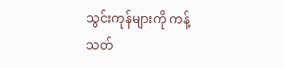သွင်းကုန်များကို ကန့်သတ်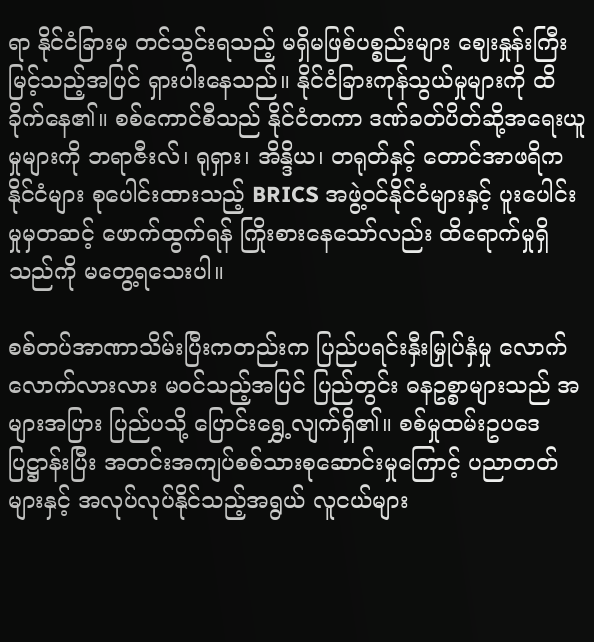ရာ နိုင်ငံခြားမှ တင်သွင်းရသည့် မရှိမဖြစ်ပစ္စည်းများ ဈေးနှုန်းကြီးမြင့်သည့်အပြင် ရှားပါးနေသည်။ နိုင်ငံခြားကုန်သွယ်မှုများကို ထိခိုက်နေ၏။ စစ်ကောင်စီသည် နိုင်ငံတကာ ဒဏ်ခတ်ပိတ်ဆို့အရေးယူမှုများကို ဘရာဇီးလ်၊ ရုရှား၊ အိန္ဒိယ၊ တရုတ်နှင့် တောင်အာဖရိကနိုင်ငံများ စုပေါင်းထားသည့် BRICS အဖွဲ့ဝင်နိုင်ငံများနှင့် ပူးပေါင်းမှုမှတဆင့် ဖောက်ထွက်ရန် ကြိုးစားနေသော်လည်း ထိရောက်မှုရှိသည်ကို မတွေ့ရသေးပါ။

စစ်တပ်အာဏာသိမ်းပြီးကတည်းက ပြည်ပရင်းနှီးမြှုပ်နှံမှု လောက်လောက်လားလား မဝင်သည့်အပြင် ပြည်တွင်း ဓနဥစ္စာများသည် အများအပြား ပြည်ပသို့ ပြောင်းရွှေ့လျက်ရှိ၏။ စစ်မှုထမ်းဥပဒေပြဋ္ဌာန်းပြီး အတင်းအကျပ်စစ်သားစုဆောင်းမှု‌ကြောင့် ပညာတတ်များနှင့် အလုပ်လုပ်နိုင်သည့်အရွယ် လူငယ်များ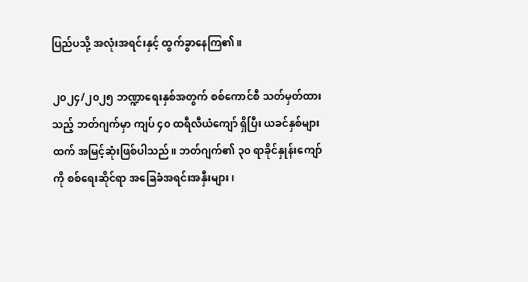ပြည်ပသို့ အလုံးအရင်းနှင့် ထွက်ခွာနေကြ၏။

၂၀၂၄/၂၀၂၅ ဘဏ္ဍာရေးနှစ်အတွက် စစ်ကောင်စီ သတ်မှတ်ထားသည့် ဘတ်ဂျက်မှာ ကျပ် ၄၀ ထရီလီယံကျော် ရှိပြီး ယခင်နှစ်များထက် အမြင့်ဆုံးဖြစ်ပါသည်။ ဘတ်ဂျက်၏ ၃၀ ရာခိုင်နှုန်းကျော်ကို စစ်ရေးဆိုင်ရာ အခြေခံအရင်းအနှီးများ၊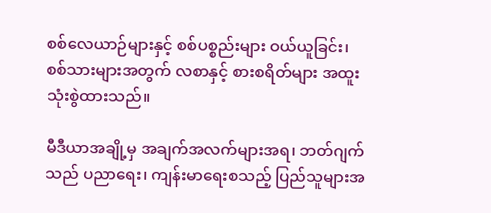စစ်လေယာဉ်များနှင့် စစ်ပစ္စည်းများ ဝယ်ယူခြင်း၊ စစ်သားများအတွက် လစာနှင့် စားစရိတ်များ အထူးသုံးစွဲထားသည်။

မီဒီယာအချို့မှ အချက်အလက်များအရ၊ ဘတ်ဂျက်သည် ပညာရေး၊ ကျန်းမာရေးစသည့် ပြည်သူများအ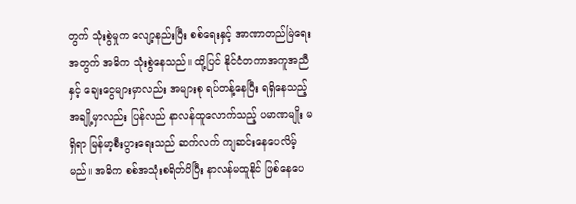တွက် သုံးစွဲမှုက လျော့နည်းပြီး စစ်ရေးနှင့် အာဏာတည်မြဲ‌ရေးအတွက် အဓိက သုံးစွဲနေသည်။ ထို့ပြင် နိုင်ငံတကာအကူအညီနှင့် ချေးငွေများမှာလည်း အများစု ရပ်တန့်နေပြီး ရရှိနေသည့် အချို့မှာလည်း ပြန်လည် နာလန်ထူလောက်သည့် ပမာဏမျိုး မရှိရာ မြန်မာ့စီးပွားရေးသည် ဆက်လက် ကျဆင်းနေပေလိမ့်မည်။ အဓိက စစ်အသုံးစရိတ်ပိပြီး နာလန်မထူနိုင် ဖြစ်နေပေ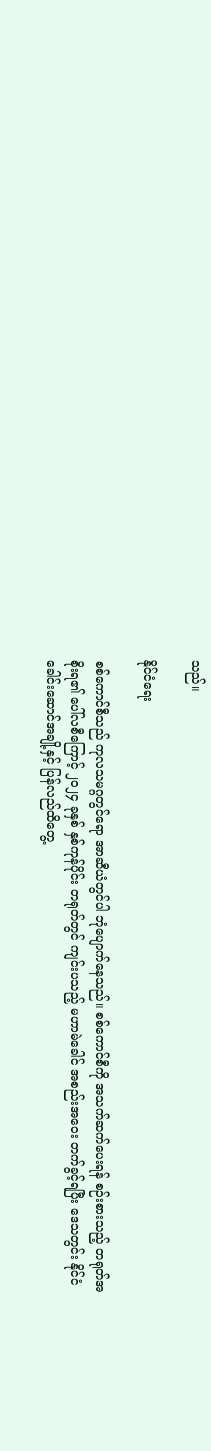သည်။

နိုင်ငံရေး

စစ်ကောင်စီသည် ကုလသမဂ္ဂတွင်ရော အာဆီယံတွင်ပါ ဘုံပျောက်နေသည်။ စစ်ကောင်စီကို အသက်ဆက်ပေးရန် စဉ်းစားသည့် တရုတ်အစိုးရ၏ ပေါ်လစီကြောင့် ၂၀၂၄ ခုနှစ် နှစ်ကုန်ပိုင်း တရုတ်တွင် ကျင်းပသည့် မဟာမဲခေါင် အစည်းအဝေး တက်ခွင့်ရပြီး ဒေသတွင်း နိုင်ငံခေါင်းဆောင်အချို့နှင့် ပြန်လည်ထိတွေ့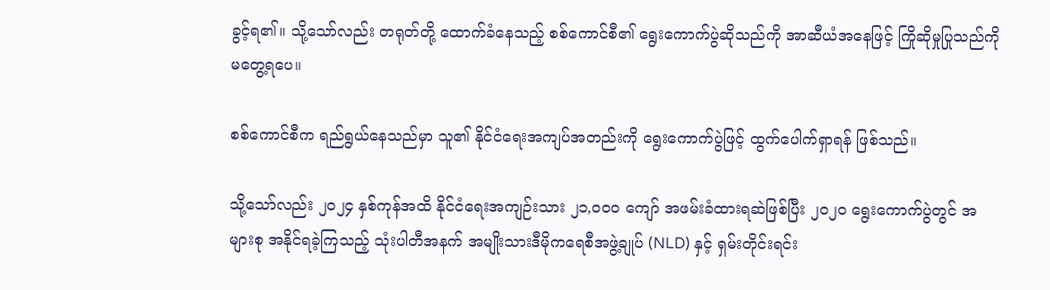ခွင့်ရ၏။ သို့သော်လည်း တရုတ်တို့ ထောက်ခံနေသည့် ‌စစ်ကောင်စီ၏ ရွေးကောက်ပွဲဆိုသည်ကို အာဆီယံအနေဖြင့် ကြိုဆိုမှုပြုသည်ကို မတွေ့ရပေ။

စစ်ကောင်စီက ရည်ရွယ်နေသည်မှာ သူ၏ နိုင်ငံရေးအကျပ်အတည်းကို ရွေးကောက်ပွဲဖြင့် ထွက်ပေါက်ရှာရန် ဖြစ်သည်။

သို့သော်လည်း ၂၀၂၄ နှစ်ကုန်အထိ နိုင်ငံရေးအကျဉ်းသား ၂၁,၀၀၀ ကျော် အဖမ်းခံထားရဆဲဖြစ်ပြီး ၂၀၂၀ ရွေးကောက်ပွဲတွင် အများစု အနိုင်ရခဲ့ကြသည့် သုံးပါတီအနက် အမျိုးသားဒီမိုကရေစီအဖွဲ့ချုပ် (NLD) နှင့် ရှမ်းတိုင်းရင်း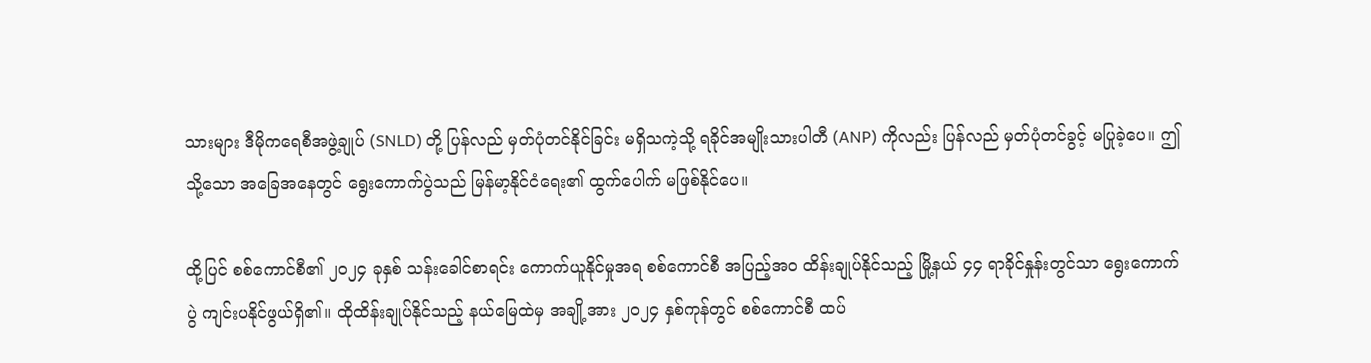သားများ ဒီမိုကရေစီအဖွဲ့ချုပ် (SNLD) တို့ ပြန်လည် မှတ်ပုံတင်နိုင်ခြင်း မရှိသကဲ့သို့ ရခိုင်အမျိုးသားပါတီ (ANP) ကိုလည်း ပြန်လည် မှတ်ပုံတင်ခွင့် မပြုခဲ့ပေ။ ဤသို့သော အခြေအနေတွင် ရွေးကောက်ပွဲသည် မြန်မာ့နိုင်ငံရေး၏ ထွက်ပေါက် မဖြစ်နိုင်ပေ။

ထို့ပြင် စစ်ကောင်စီ၏ ၂၀၂၄ ခုနှစ် သန်းခေါင်စာရင်း ကောက်ယူနိုင်မှုအရ စစ်ကောင်စီ အပြည့်အဝ ထိန်းချုပ်နိုင်သည့် မြို့နယ် ၄၄ ရာခိုင်နှုန်းတွင်သာ ရွေးကောက်ပွဲ ကျင်းပနိုင်ဖွယ်ရှိ၏။ ထိုထိန်းချုပ်နိုင်သည့် နယ်မြေထဲမှ အချို့အား ၂၀၂၄ နှစ်ကုန်တွင် စစ်ကောင်စီ ထပ်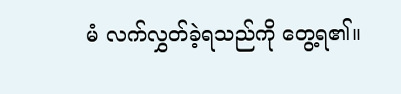မံ လက်လွှတ်ခဲ့ရသည်ကို တွေ့ရ၏။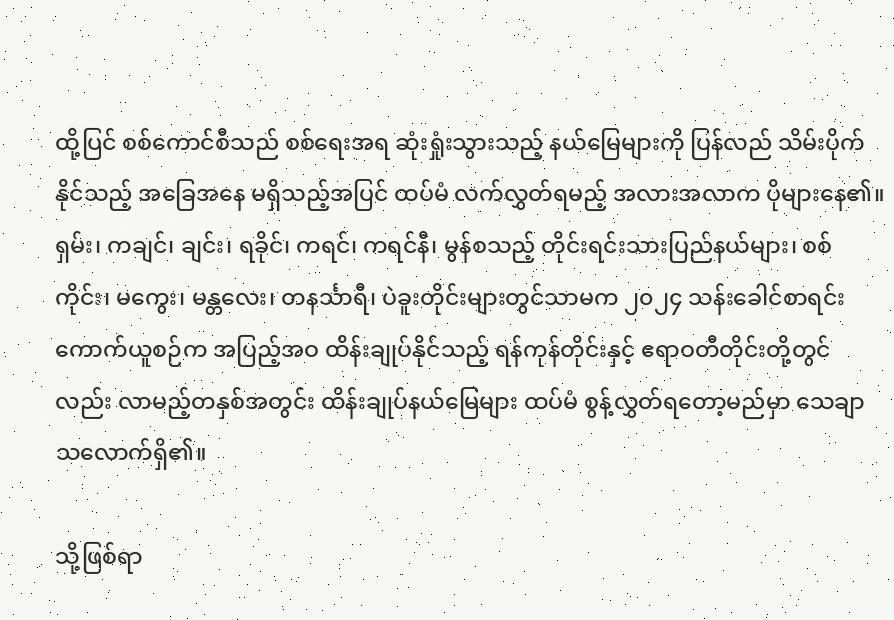ထို့ပြင် စစ်ကောင်စီသည် စစ်ရေးအရ ဆုံးရှုံးသွားသည့် နယ်မြေများကို ပြန်လည် သိမ်းပိုက်နိုင်သည့် အခြေအနေ မရှိသည့်အပြင် ထပ်မံ လက်လွှတ်ရမည့် အလားအလာက ပိုများနေ၏။ ရှမ်း၊ ကချင်၊ ချင်း၊ ရခိုင်၊ ကရင်၊ ကရင်နီ၊ မွန်စသည့် တိုင်းရင်းသားပြည်နယ်များ၊ စစ်ကိုင်း၊ မကွေး၊ မန္တလေး၊ တနင်္သာရီ၊ ပဲခူးတိုင်းများတွင်သာမက ၂၀၂၄ သန်းခေါင်စာရင်းကောက်ယူစဉ်က အပြည့်အဝ ထိန်းချုပ်နိုင်သည့် ရန်ကုန်တိုင်းနှင့် ဧရာဝတီတိုင်းတို့တွင်လည်း လာမည့်တနှစ်အတွင်း ထိန်းချုပ်နယ်မြေများ ထပ်မံ စွန့်လွှတ်ရတော့မည်မှာ သေချာသလောက်ရှိ၏။

သို့ဖြစ်ရာ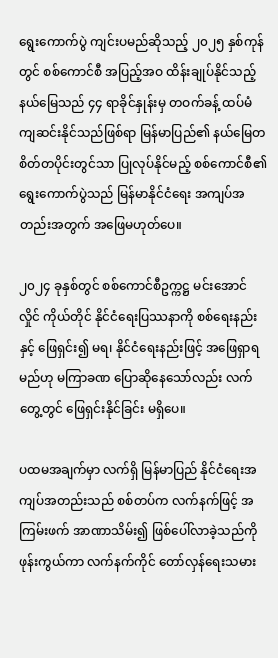ရွေးကောက်ပွဲ ကျင်းပမည်ဆိုသည့် ၂၀၂၅ နှစ်ကုန်တွင် စစ်ကောင်စီ အပြည့်အဝ ထိန်းချုပ်နိုင်သည့် နယ်မြေသည် ၄၄ ရာခိုင်နှုန်းမှ တဝက်ခန့် ထပ်မံ ကျဆင်းနိုင်သည်ဖြစ်ရာ မြန်မာပြည်၏ နယ်‌မြေတစိတ်တပိုင်းတွင်သာ ပြုလုပ်နိုင်မည့် စစ်ကောင်စီ၏ ရွေးကောက်ပွဲသည် မြန်မာနိုင်ငံရေး အကျပ်အတည်းအတွက် အဖြေမဟုတ်ပေ။

၂၀၂၄ ခုနှစ်တွင် စစ်ကောင်စီဥက္ကဋ္ဌ မင်းအောင်လှိုင် ကိုယ်တိုင် နိုင်ငံရေးပြဿနာကို စစ်ရေးနည်းနှင့် ဖြေရှင်း၍ မရ၊ နိုင်ငံရေးနည်းဖြင့် အဖြေရှာရမည်ဟု မကြာခဏ ပြောဆိုနေသော်လည်း လက်တွေ့တွင် ဖြေရှင်းနိုင်ခြင်း မရှိပေ။

ပထမအချက်မှာ လက်ရှိ မြန်မာပြည် နိုင်ငံရေးအကျပ်အတည်းသည် စစ်တပ်က လက်နက်ဖြင့် အကြမ်းဖက် အာဏာသိမ်း၍ ဖြစ်ပေါ်လာခဲ့သည်ကို ဖုန်းကွယ်ကာ လက်နက်ကိုင် တော်လှန်ရေးသမား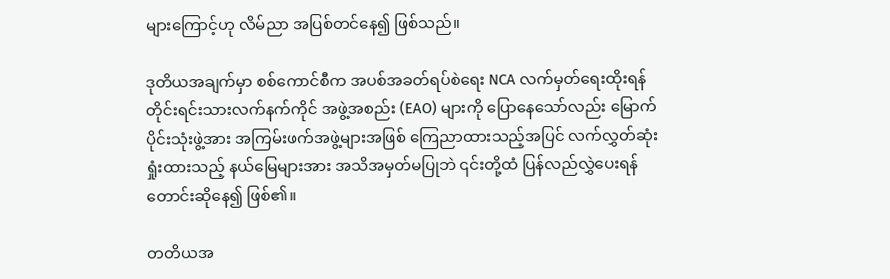များကြောင့်ဟု လိမ်ညာ အပြစ်တင်နေ၍ ဖြစ်သည်။

ဒုတိယအချက်မှာ စစ်ကောင်စီက အပစ်အခတ်ရပ်စဲရေး NCA လက်မှတ်ရေးထိုးရန် တိုင်းရင်းသားလက်နက်ကိုင် အဖွဲ့အစည်း (EAO) များကို ပြောနေသော်လည်း မြောက်ပိုင်းသုံးဖွဲ့အား အကြမ်းဖက်အဖွဲ့များအဖြစ် ကြေညာထားသည့်အပြင် လက်လွှတ်ဆုံးရှုံးထားသည့် နယ်မြေများအား အသိအမှတ်မပြုဘဲ ၎င်းတို့ထံ ပြန်လည်လွှဲပေးရန် တောင်းဆိုနေ၍ ဖြစ်၏။

တတိယအ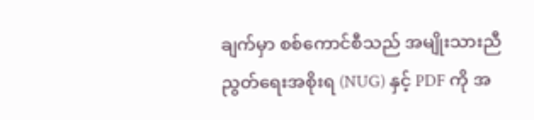ချက်မှာ စစ်ကောင်စီသည် အမျိုးသားညီညွတ်ရေးအစိုးရ (NUG) နှင့် PDF ကို အ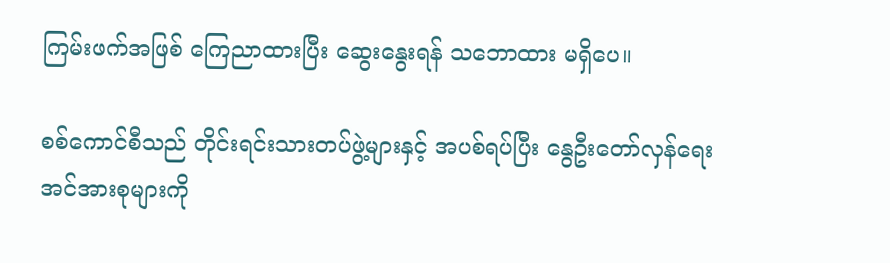ကြမ်းဖက်အဖြစ် ကြေညာထားပြီး ဆွေးနွေးရန် သဘောထား မရှိပေ။

စစ်ကောင်စီသည် တိုင်းရင်းသားတပ်ဖွဲ့များနှင့် အပစ်ရပ်ပြီး နွေဦးတော်လှန်ရေး အင်အားစုများကို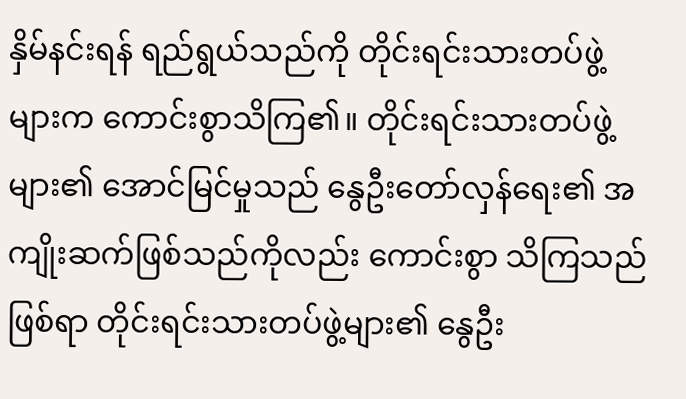နှိမ်နင်းရန် ရည်ရွယ်သည်ကို တိုင်းရင်းသားတပ်ဖွဲ့များက ကောင်းစွာသိကြ၏။ တိုင်းရင်းသားတပ်ဖွဲ့များ၏ အောင်မြင်မှုသည် နွေဦးတော်လှန်ရေး၏ အကျိုးဆက်ဖြစ်သည်ကိုလည်း ကောင်းစွာ သိကြသည်ဖြစ်ရာ တိုင်းရင်းသားတပ်ဖွဲ့များ၏ နွေဦး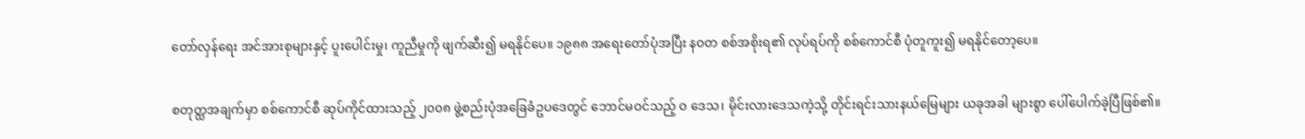တော်လှန်ရေး အင်အားစုများနှင့် ပူးပေါင်းမှု၊ ကူညီမှုကို ဖျက်ဆီး၍ မရနိုင်ပေ။ ၁၉၈၈ အရေးတော်ပုံအပြီး နဝတ စစ်အစိုးရ၏ လုပ်ရပ်ကို စစ်ကောင်စီ ပုံတူကူး၍ မရနိုင်တော့ပေ။

စတုတ္ထအချက်မှာ စစ်ကောင်စီ ဆုပ်ကိုင်ထားသည့် ၂၀၀၈ ဖွဲ့စည်းပုံအခြေခံဥပဒေတွင် ဘောင်မဝင်သည့် ဝ ဒေသ၊ မိုင်းလားဒေသကဲ့သို့ တိုင်းရင်းသားနယ်မြေများ ယခုအခါ များစွာ ပေါ်ပေါက်ခဲ့ပြီဖြစ်၏။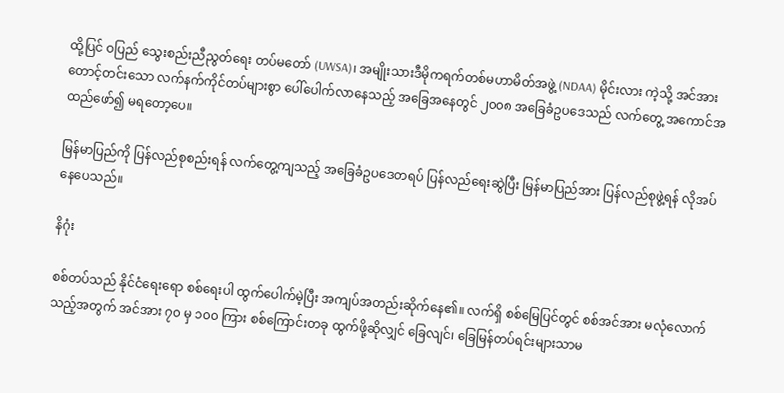ထို့ပြင် ဝပြည် သွေးစည်းညီညွတ်ရေး တပ်မတော် (UWSA)၊ အမျိုးသားဒီမိုကရက်တစ်မဟာမိတ်အဖွဲ့ (NDAA) မိုင်းလား ကဲ့သို့ အင်အားတောင့်တင်းသော လက်နက်ကိုင်တပ်များစွာ ပေါ်ပေါက်လာနေသည့် အခြေအနေတွင် ၂၀၀၈ အခြေခံဥပဒေသည် လက်တွေ့ အကောင်အထည်ဖော်၍ မရတော့ပေ။

မြန်မာပြည်ကို ပြန်လည်စုစည်းရန် လက်တွေ့ကျသည့် အခြေခံဥပဒေတရပ် ပြန်လည်ရေးဆွဲပြီး မြန်မာပြည်အား ပြန်လည်စုဖွဲ့ရန် လိုအပ်နေပေသည်။

နိဂုံး

စစ်တပ်သည် နိုင်ငံရေးရော စစ်ရေးပါ ထွက်ပေါက်မဲ့ပြီး အကျပ်အတည်းဆိုက်နေ၏။ လက်ရှိ စစ်မြေပြင်တွင် စစ်အင်အား မလုံလောက်သည့်အတွက် အင်အား ၇၀ မှ ၁၀၀ ကြား စစ်ကြောင်းတခု ထွက်ဖို့ဆိုလျှင် ခြေလျင်၊ ခြေမြန်တပ်ရင်းများသာမ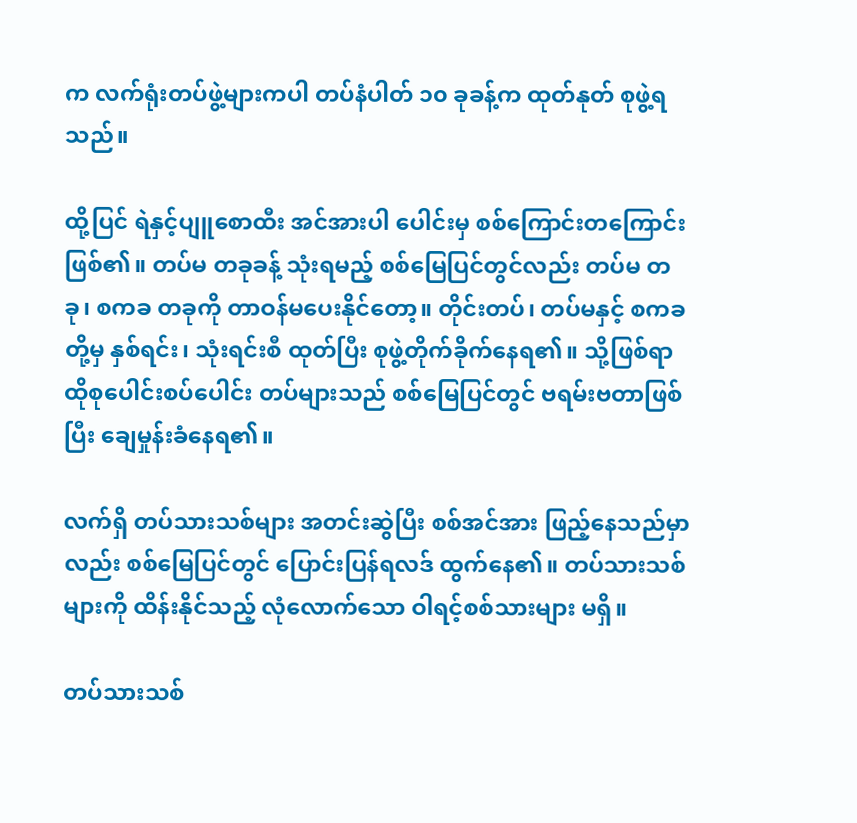က လက်ရုံးတပ်ဖွဲ့များကပါ တပ်နံပါတ် ၁၀ ခုခန့်က ထုတ်နုတ် စုဖွဲ့ရသည်။

ထို့ပြင် ရဲနှင့်ပျူစောထီး အင်အားပါ ပေါင်းမှ စစ်ကြောင်းတကြောင်းဖြစ်၏။ တပ်မ တခုခန့် သုံးရမည့် စစ်မြေပြင်တွင်လည်း တပ်မ တခု၊ စကခ တခုကို တာဝန်မပေးနိုင်တော့။ တိုင်းတပ်၊ တပ်မနှင့် စကခတို့မှ နှစ်ရင်း၊ သုံးရင်းစီ ထုတ်ပြီး စုဖွဲ့တိုက်ခိုက်နေရ၏။ သို့ဖြစ်ရာ ထိုစုပေါင်းစပ်ပေါင်း တပ်များသည် စစ်မြေပြင်တွင် ဗရမ်းဗတာဖြစ်ပြီး ချေမှုန်းခံနေရ၏။

လက်ရှိ တပ်သားသစ်များ အတင်းဆွဲပြီး စစ်အင်အား ဖြည့်နေသည်မှာလည်း စစ်မြေပြင်တွင် ပြောင်းပြန်ရလဒ် ထွက်နေ၏။ တပ်သားသစ်များကို ထိန်းနိုင်သည့် လုံလောက်သော ဝါရင့်စစ်သားများ မရှိ။

တပ်သားသစ်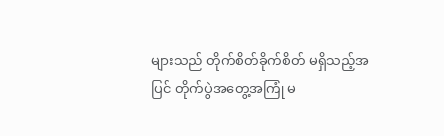များသည် တိုက်စိတ်ခိုက်စိတ် မရှိသည့်အပြင် တိုက်ပွဲအတွေ့အကြုံ မ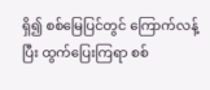ရှိ၍ စစ်မြေပြင်တွင် ကြောက်လန့်ပြီး ထွက်ပြေးကြရာ စစ်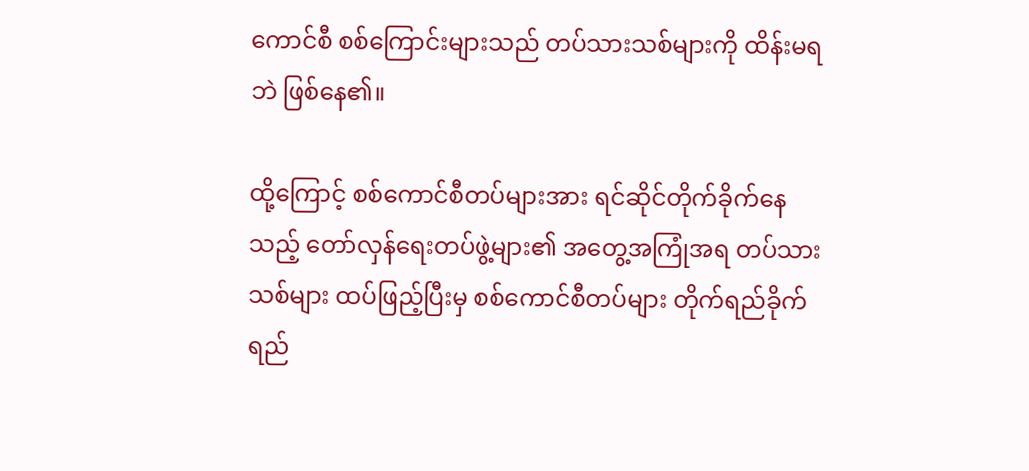ကောင်စီ စစ်ကြောင်းများသည် တပ်သားသစ်များကို ထိန်းမရဘဲ ဖြစ်နေ၏။

ထို့ကြောင့် စစ်ကောင်စီတပ်များအား ရင်ဆိုင်တိုက်ခိုက်နေသည့် တော်လှန်ရေးတပ်ဖွဲ့များ၏ အတွေ့အကြုံအရ တပ်သားသစ်များ ထပ်ဖြည့်ပြီးမှ စစ်ကောင်စီတပ်များ တိုက်ရည်ခိုက်ရည်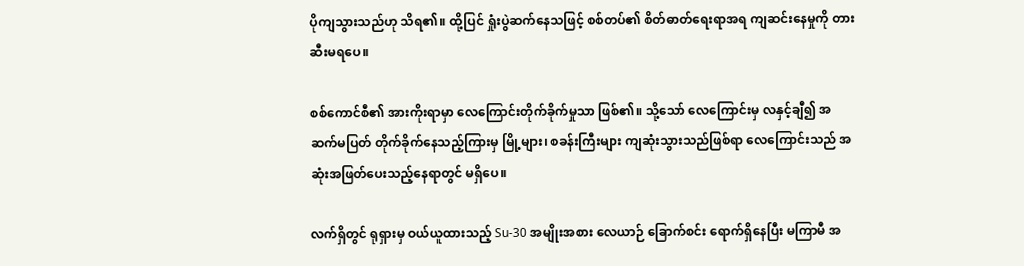ပိုကျသွားသည်ဟု သိရ၏။ ထို့ပြင် ရှုံးပွဲဆက်နေသဖြင့် စစ်တပ်၏ စိတ်ဓာတ်ရေးရာအရ ကျဆင်းနေမှုကို တားဆီးမရပေ။

စစ်ကောင်စီ၏ အားကိုးရာမှာ လေကြောင်းတိုက်ခိုက်မှုသာ ဖြစ်၏။ သို့သော် လေကြောင်းမှ လနှင့်ချီ၍ အဆက်မပြတ် တိုက်ခိုက်နေသည့်ကြားမှ မြို့များ၊ စခန်းကြီးများ ကျဆုံးသွားသည်ဖြစ်ရာ လေကြောင်းသည် အဆုံးအဖြတ်ပေးသည့်နေရာတွင် မရှိပေ။

လက်ရှိတွင် ရုရှားမှ ဝယ်ယူထားသည့် Su-30 အမျိုးအစား လေယာဉ် ခြောက်စင်း ရောက်ရှိနေပြီး မကြာမီ အ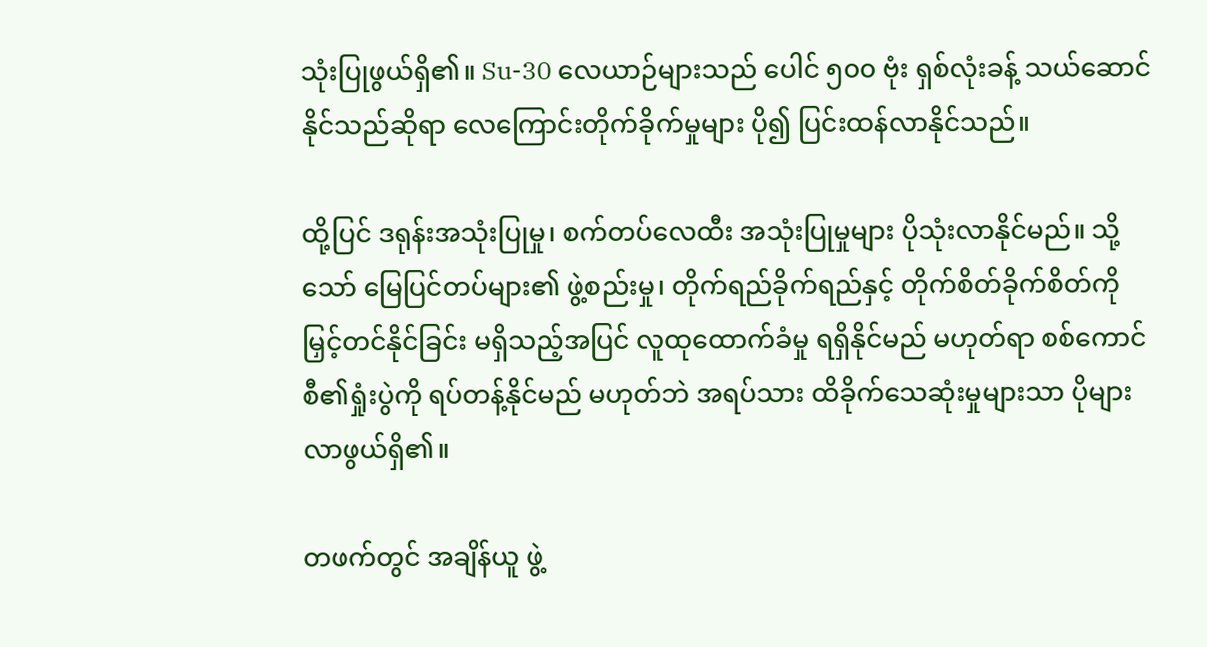သုံးပြုဖွယ်ရှိ၏။ Su-30 လေယာဉ်များသည် ပေါင် ၅၀၀ ဗုံး ရှစ်လုံးခန့် သယ်ဆောင်နိုင်သည်ဆိုရာ လေကြောင်းတိုက်ခိုက်မှုများ ပို၍ ပြင်းထန်လာနိုင်သည်။

ထို့ပြင် ဒရုန်းအသုံးပြုမှု၊ စက်တပ်လေထီး အသုံးပြုမှုများ ပိုသုံးလာနိုင်မည်။ သို့သော် မြေပြင်တပ်များ၏ ဖွဲ့စည်းမှု၊ တိုက်ရည်ခိုက်ရည်နှင့် တိုက်စိတ်ခိုက်စိတ်ကို မြှင့်တင်နိုင်ခြင်း မရှိသည့်အပြင် လူထုထောက်ခံမှု ရရှိနိုင်မည် မဟုတ်ရာ စစ်ကောင်စီ၏ရှုံးပွဲကို ရပ်တန့်နိုင်မည် မဟုတ်ဘဲ အရပ်သား ထိခိုက်သေဆုံးမှုများသာ ပိုများလာဖွယ်ရှိ၏။

တဖက်တွင် အချိန်ယူ ဖွဲ့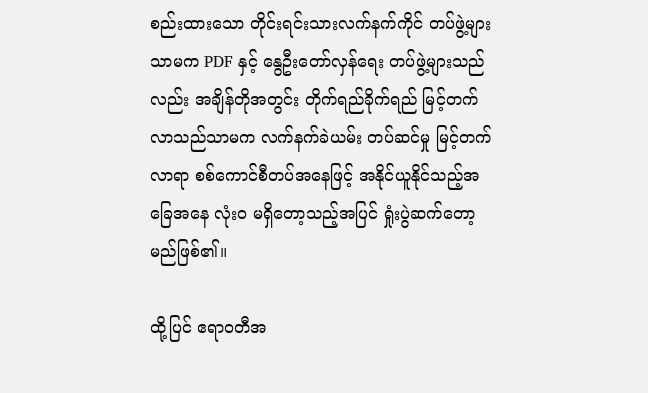စည်းထားသော တိုင်းရင်းသားလက်နက်ကိုင် တပ်ဖွဲ့များသာမက PDF နှင့် နွေဦးတော်လှန်ရေး တပ်ဖွဲ့များသည်လည်း အချိန်တိုအတွင်း တိုက်ရည်ခိုက်ရည် မြင့်တက်လာသည်သာမက လက်နက်ခဲယမ်း တပ်ဆင်မှု မြင့်တက်လာရာ စစ်ကောင်စီတပ်အနေဖြင့် အနိုင်ယူနိုင်သည့်အခြေအနေ လုံးဝ မရှိတော့သည့်အပြင် ရှုံးပွဲဆက်တော့မည်ဖြစ်၏။

ထို့ပြင် ဧရာဝတီအ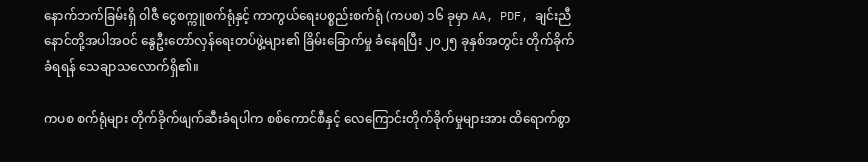နောက်ဘက်ခြမ်းရှိ ‌ဝါဇီ ငွေစက္ကူစက်ရုံနှင့် ကာကွယ်ရေးပစ္စည်းစက်ရုံ (ကပစ) ၁၆ ခုမှာ AA, PDF, ချင်းညီနောင်တို့အပါအဝင် နွေဦးတော်လှန်ရေးတပ်ဖွဲ့များ၏ ခြိမ်းခြောက်မှု ခံနေရပြီး ၂၀၂၅ ခုနှစ်အတွင်း တိုက်ခိုက်ခံရရန် သေချာသလောက်ရှိ၏။

ကပစ စက်ရုံများ တိုက်ခိုက်ဖျက်ဆီးခံရပါက စစ်ကောင်စီနှင့် လေကြောင်းတိုက်ခိုက်မှုများအား ထိရောက်စွာ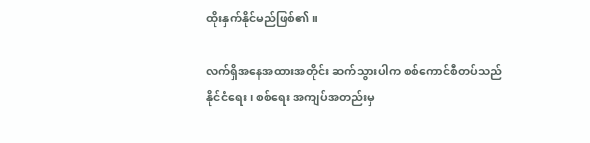ထိုးနှက်နိုင်မည်ဖြစ်၏။

လက်ရှိအနေအထားအတိုင်း ဆက်သွားပါက စစ်ကောင်စီတပ်သည် နိုင်ငံရေး၊ စစ်ရေး အကျပ်အတည်းမှ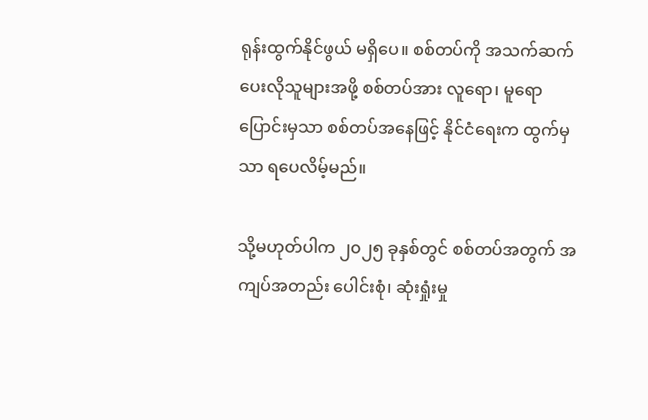ရုန်းထွက်နိုင်ဖွယ် မရှိပေ။ စစ်တပ်ကို အသက်ဆက်ပေးလိုသူများအဖို့ စစ်တပ်အား လူရော၊ မူရော ပြောင်းမှသာ စစ်တပ်အနေဖြင့် နိုင်ငံရေးက ထွက်မှသာ ရပေလိမ့်မည်။

သို့မဟုတ်ပါက ၂၀၂၅ ခုနှစ်တွင် စစ်တပ်အတွက် အကျပ်အတည်း ပေါင်းစုံ၊ ဆုံးရှုံးမှု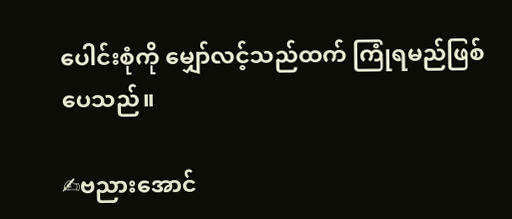ပေါင်းစုံကို မျှော်လင့်သည်ထက် ကြုံရမည်ဖြစ်ပေသည်။

✍ဗညားအောင်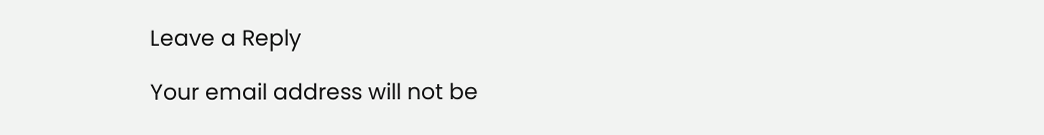Leave a Reply

Your email address will not be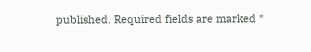published. Required fields are marked *